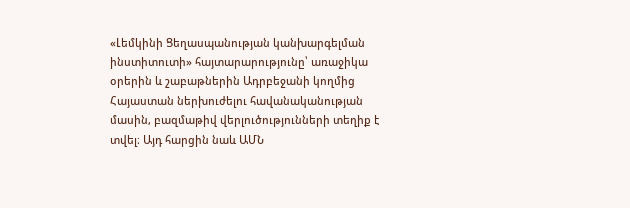«Լեմկինի Ցեղասպանության կանխարգելման ինստիտուտի» հայտարարությունը՝ առաջիկա օրերին և շաբաթներին Ադրբեջանի կողմից Հայաստան ներխուժելու հավանականության մասին, բազմաթիվ վերլուծությունների տեղիք է տվել։ Այդ հարցին նաև ԱՄՆ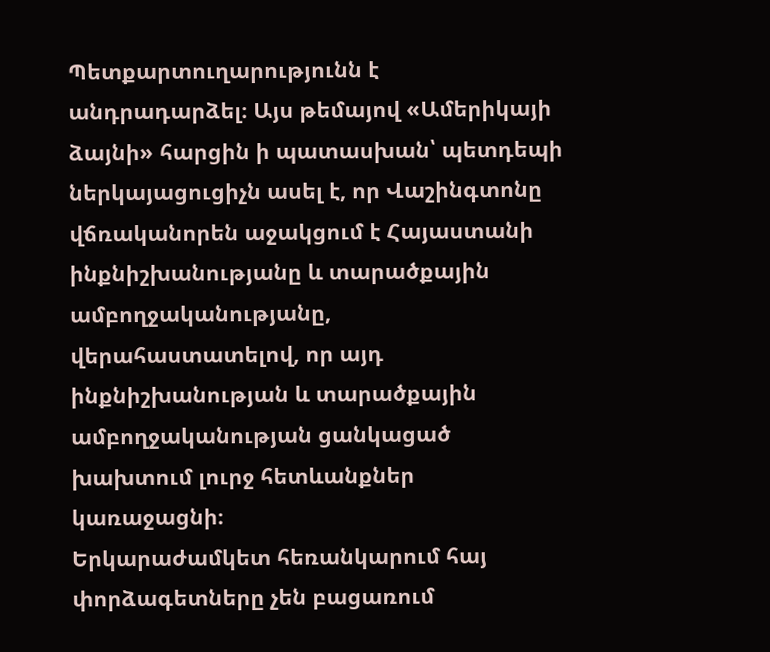Պետքարտուղարությունն է անդրադարձել։ Այս թեմայով «Ամերիկայի ձայնի» հարցին ի պատասխան՝ պետդեպի ներկայացուցիչն ասել է, որ Վաշինգտոնը վճռականորեն աջակցում է Հայաստանի ինքնիշխանությանը և տարածքային ամբողջականությանը, վերահաստատելով, որ այդ ինքնիշխանության և տարածքային ամբողջականության ցանկացած խախտում լուրջ հետևանքներ կառաջացնի։
Երկարաժամկետ հեռանկարում հայ փորձագետները չեն բացառում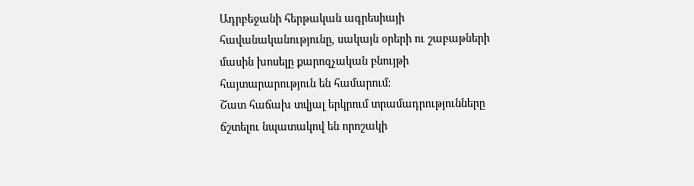Ադրբեջանի հերթական ագրեսիայի հավանականությունը, սակայն օրերի ու շաբաթների մասին խոսելը քարոզչական բնույթի հայտարարություն են համարում։
Շատ հաճախ տվյալ երկրում տրամադրությունները ճշտելու նպատակով են որոշակի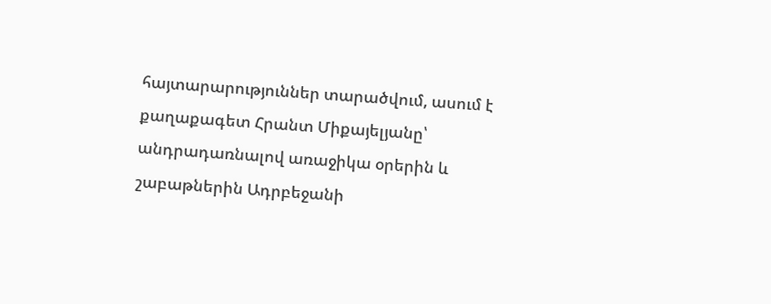հայտարարություններ տարածվում, ասում է քաղաքագետ Հրանտ Միքայելյանը՝ անդրադառնալով առաջիկա օրերին և շաբաթներին Ադրբեջանի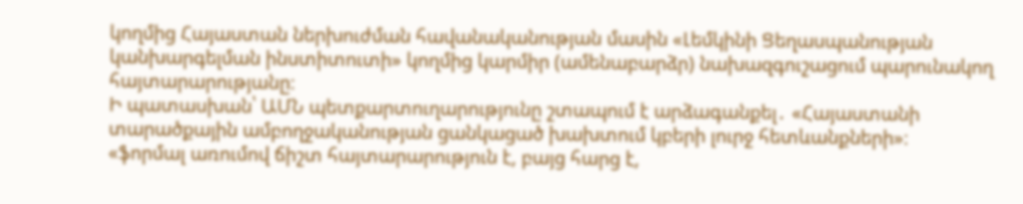կողմից Հայաստան ներխուժման հավանականության մասին «Լեմկինի Ցեղասպանության կանխարգելման ինստիտուտի» կողմից կարմիր (ամենաբարձր) նախազգուշացում պարունակող հայտարարությանը։
Ի պատասխան՝ ԱՄՆ պետքարտուղարությունը շտապում է արձագանքել․ «Հայաստանի տարածքային ամբողջականության ցանկացած խախտում կբերի լուրջ հետևանքների»։
«ֆորմալ առումով ճիշտ հայտարարություն է, բայց հարց է,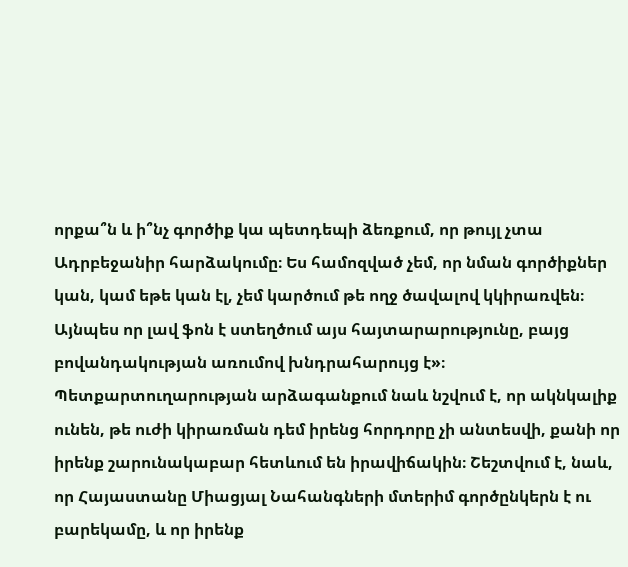որքա՞ն և ի՞նչ գործիք կա պետդեպի ձեռքում, որ թույլ չտա Ադրբեջանիր հարձակումը։ Ես համոզված չեմ, որ նման գործիքներ կան, կամ եթե կան էլ, չեմ կարծում թե ողջ ծավալով կկիրառվեն։ Այնպես որ լավ ֆոն է ստեղծում այս հայտարարությունը, բայց բովանդակության առումով խնդրահարույց է»։
Պետքարտուղարության արձագանքում նաև նշվում է, որ ակնկալիք ունեն, թե ուժի կիրառման դեմ իրենց հորդորը չի անտեսվի, քանի որ իրենք շարունակաբար հետևում են իրավիճակին։ Շեշտվում է, նաև, որ Հայաստանը Միացյալ Նահանգների մտերիմ գործընկերն է ու բարեկամը, և որ իրենք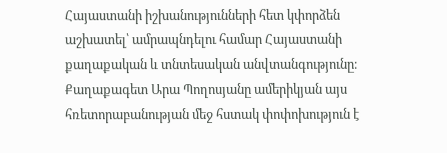Հայաստանի իշխանությունների հետ կփորձեն աշխատել՝ ամրապնդելու համար Հայաստանի քաղաքական և տնտեսական անվտանգությունը։
Քաղաքագետ Արա Պողոսյանը ամերիկյան այս հռետորաբանության մեջ հստակ փոփոխություն է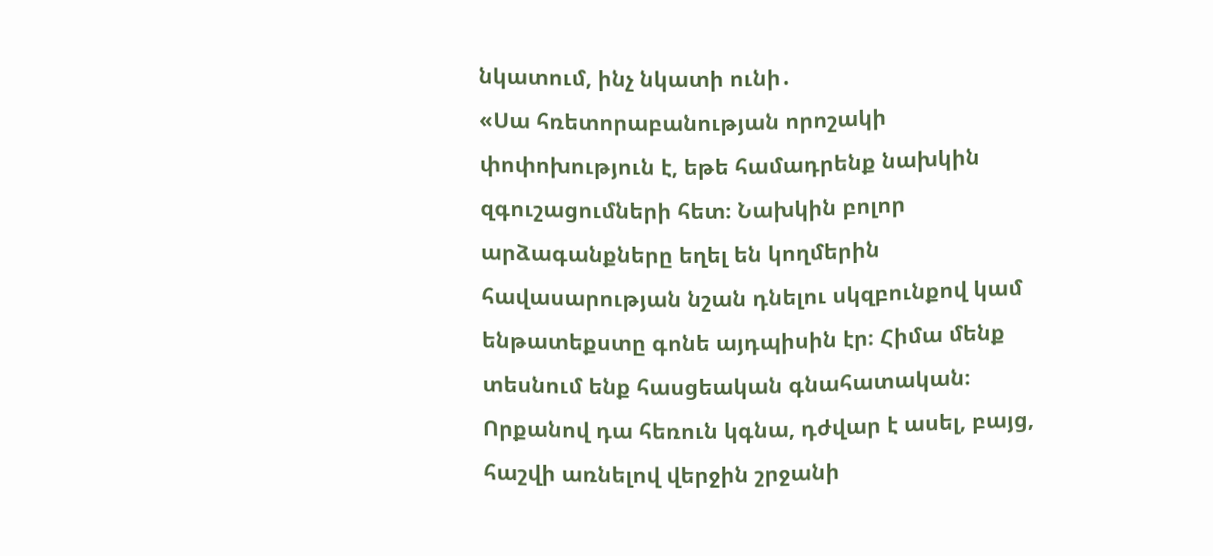նկատում, ինչ նկատի ունի․
«Սա հռետորաբանության որոշակի փոփոխություն է, եթե համադրենք նախկին զգուշացումների հետ։ Նախկին բոլոր արձագանքները եղել են կողմերին հավասարության նշան դնելու սկզբունքով կամ ենթատեքստը գոնե այդպիսին էր։ Հիմա մենք տեսնում ենք հասցեական գնահատական։ Որքանով դա հեռուն կգնա, դժվար է ասել, բայց, հաշվի առնելով վերջին շրջանի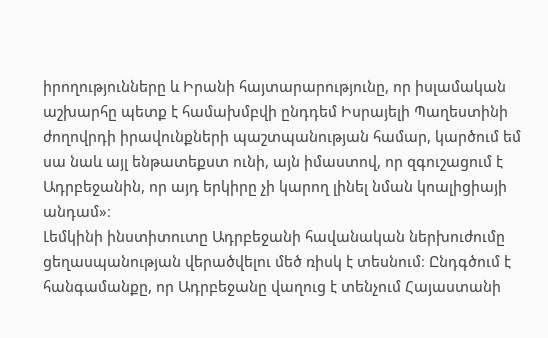իրողությունները և Իրանի հայտարարությունը, որ իսլամական աշխարհը պետք է համախմբվի ընդդեմ Իսրայելի Պաղեստինի ժողովրդի իրավունքների պաշտպանության համար, կարծում եմ սա նաև այլ ենթատեքստ ունի, այն իմաստով, որ զգուշացում է Ադրբեջանին, որ այդ երկիրը չի կարող լինել նման կոալիցիայի անդամ»։
Լեմկինի ինստիտուտը Ադրբեջանի հավանական ներխուժումը ցեղասպանության վերածվելու մեծ ռիսկ է տեսնում։ Ընդգծում է հանգամանքը, որ Ադրբեջանը վաղուց է տենչում Հայաստանի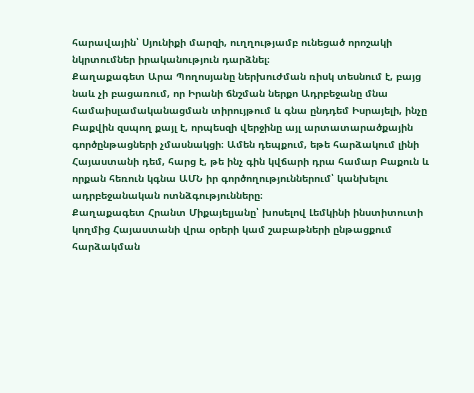հարավային՝ Սյունիքի մարզի, ուղղությամբ ունեցած որոշակի նկրտումներ իրականություն դարձնել։
Քաղաքագետ Արա Պողոսյանը ներխուժման ռիսկ տեսնում է, բայց նաև չի բացառում, որ Իրանի ճնշման ներքո Ադրբեջանը մնա համաիսլամականացման տիրույթում և գնա ընդդեմ Իսրայելի, ինչը Բաքվին զսպող քայլ է, որպեսզի վերջինը այլ արտատարածքային գործընթացների չմասնակցի։ Ամեն դեպքում, եթե հարձակում լինի Հայաստանի դեմ, հարց է, թե ինչ գին կվճարի դրա համար Բաքուն և որքան հեռուն կգնա ԱՄՆ իր գործողություններում՝ կանխելու ադրբեջանական ոտնձգությունները։
Քաղաքագետ Հրանտ Միքայելյանը՝ խոսելով Լեմկինի ինստիտուտի կողմից Հայաստանի վրա օրերի կամ շաբաթների ընթացքում հարձակման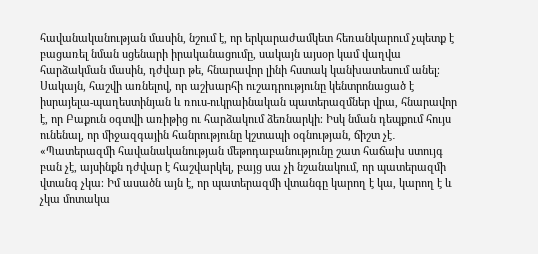հավանականության մասին, նշում է, որ երկարաժամկետ հեռանկարում չպետք է բացառել նման սցենարի իրականացումը, սակայն այսօր կամ վաղվա հարձակման մասին, դժվար թե, հնարավոր լինի հստակ կանխատեսում անել։ Սակայն, հաշվի առնելով, որ աշխարհի ուշադրությունը կենտրոնացած է իսրայելա-պաղեստինյան և ռուս-ուկրաինական պատերազմներ վրա, հնարավոր է, որ Բաքուն օգտվի առիթից ու հարձակում ձեռնարկի։ Իսկ նման դեպքում հույս ունենալ, որ միջազգային հանրությունը կշտապի օգնության, ճիշտ չէ․
«Պատերազմի հավանականության մեթոդաբանությունը շատ հաճախ ստույգ բան չէ, այսինքն դժվար է հաշվարկել, բայց սա չի նշանակում, որ պատերազմի վտանգ չկա։ Իմ ասածն այն է, որ պատերազմի վտանգը կարող է կա, կարող է և չկա մոտակա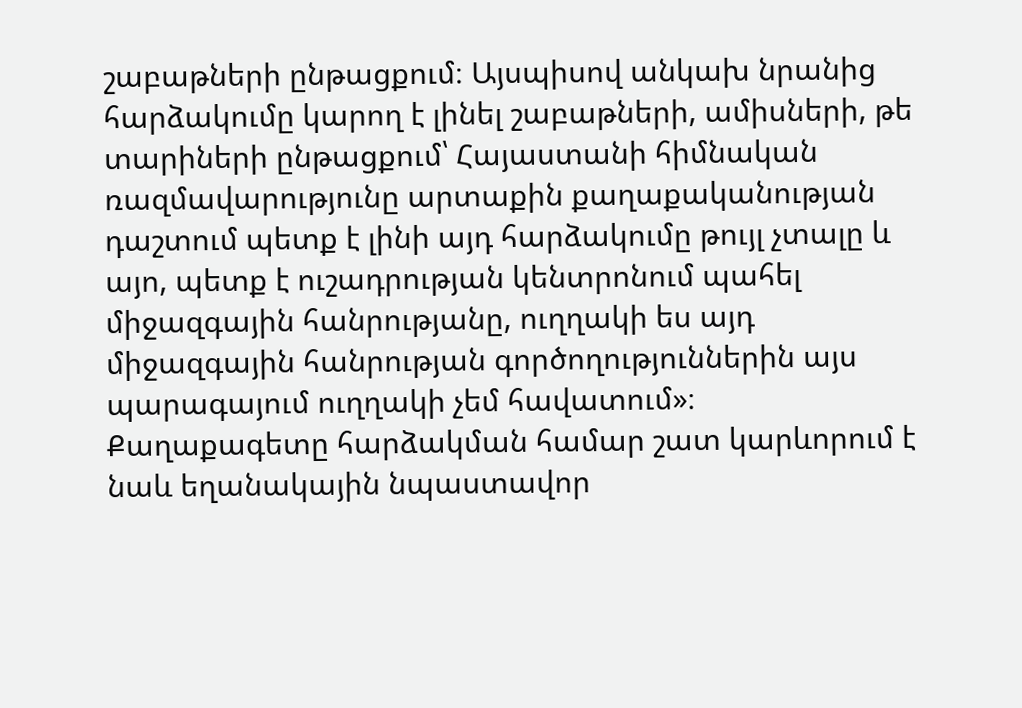շաբաթների ընթացքում։ Այսպիսով անկախ նրանից հարձակումը կարող է լինել շաբաթների, ամիսների, թե տարիների ընթացքում՝ Հայաստանի հիմնական ռազմավարությունը արտաքին քաղաքականության դաշտում պետք է լինի այդ հարձակումը թույլ չտալը և այո, պետք է ուշադրության կենտրոնում պահել միջազգային հանրությանը, ուղղակի ես այդ միջազգային հանրության գործողություններին այս պարագայում ուղղակի չեմ հավատում»։
Քաղաքագետը հարձակման համար շատ կարևորում է նաև եղանակային նպաստավոր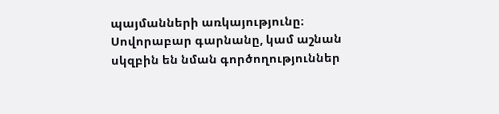պայմանների առկայությունը։ Սովորաբար գարնանը, կամ աշնան սկզբին են նման գործողություններ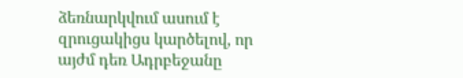ձեռնարկվում ասում է զրուցակիցս կարծելով, որ այժմ դեռ Ադրբեջանը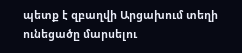պետք է զբաղվի Արցախում տեղի ունեցածը մարսելու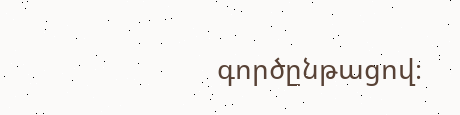գործընթացով։